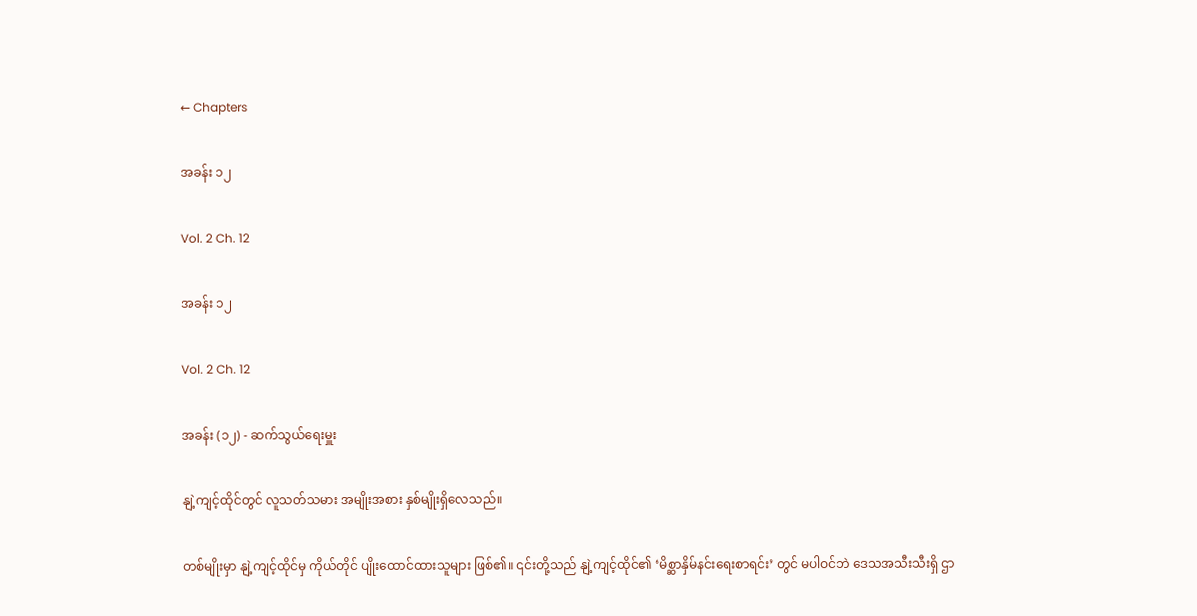← Chapters

အခန်း ၁၂

Vol. 2 Ch. 12

အခန်း ၁၂

Vol. 2 Ch. 12

အခန်း (၁၂) - ဆက်သွယ်ရေးမှူး

နျဲ့ကျင့်ထိုင်တွင် လူသတ်သမား အမျိုးအစား နှစ်မျိုးရှိလေသည်။

တစ်မျိုးမှာ နျဲ့ကျင့်ထိုင်မှ ကိုယ်တိုင် ပျိုးထောင်ထားသူများ ဖြစ်၏။ ၎င်းတို့သည် နျဲ့ကျင့်ထိုင်၏ ‘မိစ္ဆာနှိမ်နင်းရေးစာရင်း’ တွင် မပါဝင်ဘဲ ဒေသအသီးသီးရှိ ဌာ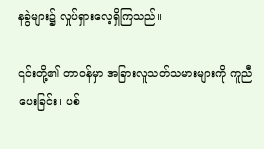နခွဲများ၌ လှုပ်ရှားလေ့ရှိကြသည်။

၎င်းတို့၏ တာဝန်မှာ အခြားလူသတ်သမားများကို ကူညီပေးခြင်း၊ ပစ်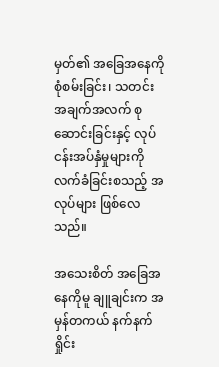မှတ်၏ အခြေအနေကို စုံစမ်းခြင်း၊ သတင်းအချက်အလက် စုဆောင်းခြင်းနှင့် လုပ်ငန်းအပ်နှံမှုများကို လက်ခံခြင်းစသည့် အလုပ်များ ဖြစ်လေသည်။

အသေးစိတ် အခြေအနေကိုမူ ချူချင်းက အမှန်တကယ် နက်နက်ရှိုင်း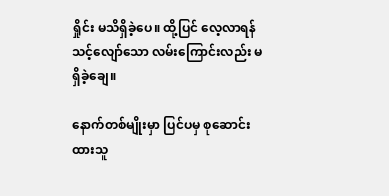ရှိုင်း မသိရှိခဲ့ပေ။ ထို့ပြင် လေ့လာရန် သင့်လျော်သော လမ်းကြောင်းလည်း မရှိခဲ့ချေ။

နောက်တစ်မျိုးမှာ ပြင်ပမှ စုဆောင်းထားသူ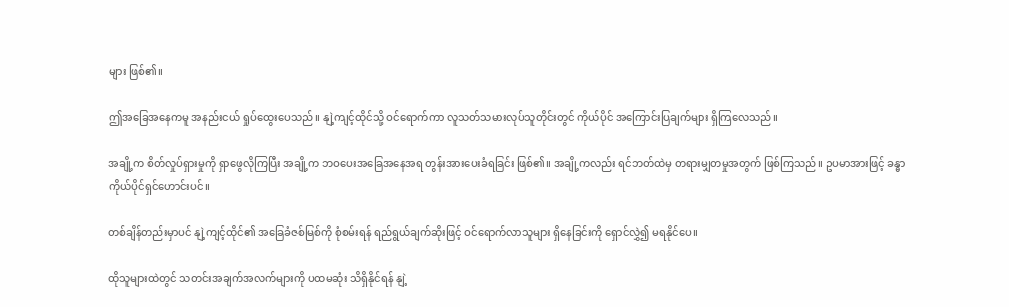များ ဖြစ်၏။

ဤအခြေအနေကမူ အနည်းငယ် ရှုပ်ထွေးပေသည်။ နျဲ့ကျင့်ထိုင်သို့ ဝင်ရောက်ကာ လူသတ်သမားလုပ်သူတိုင်းတွင် ကိုယ်ပိုင် အကြောင်းပြချက်များ ရှိကြလေသည်။

အချို့က စိတ်လှုပ်ရှားမှုကို ရှာဖွေလိုကြပြီး အချို့က ဘဝပေးအခြေအနေအရ တွန်းအားပေးခံရခြင်း ဖြစ်၏။ အချို့ကလည်း ရင်ဘတ်ထဲမှ တရားမျှတမှုအတွက် ဖြစ်ကြသည်။ ဥပမာအားဖြင့် ခန္ဓာကိုယ်ပိုင်ရှင်ဟောင်းပင်။

တစ်ချိန်တည်းမှာပင် နျဲ့ကျင့်ထိုင်၏ အခြေခံဇစ်မြစ်ကို စုံစမ်းရန် ရည်ရွယ်ချက်ဆိုးဖြင့် ဝင်ရောက်လာသူများ ရှိနေခြင်းကို ရှောင်လွှဲ၍ မရနိုင်ပေ။

ထိုသူများထဲတွင် သတင်းအချက်အလက်များကို ပထမဆုံး သိရှိနိုင်ရန် နျဲ့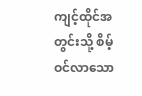ကျင့်ထိုင်အတွင်းသို့ စိမ့်ဝင်လာသော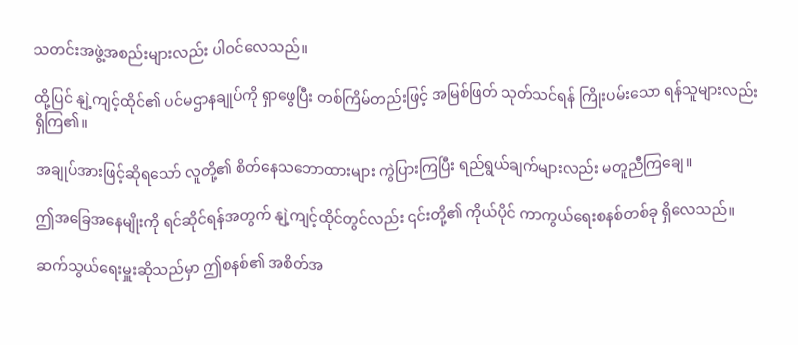သတင်းအဖွဲ့အစည်းများလည်း ပါဝင်လေသည်။

ထို့ပြင် နျဲ့ကျင့်ထိုင်၏ ပင်မဌာနချုပ်ကို ရှာဖွေပြီး တစ်ကြိမ်တည်းဖြင့် အမြစ်ဖြတ် သုတ်သင်ရန် ကြိုးပမ်းသော ရန်သူများလည်း ရှိကြ၏။

အချုပ်အားဖြင့်ဆိုရသော် လူတို့၏ စိတ်နေသဘောထားများ ကွဲပြားကြပြီး ရည်ရွယ်ချက်များလည်း မတူညီကြချေ။

ဤအခြေအနေမျိုးကို ရင်ဆိုင်ရန်အတွက် နျဲ့ကျင့်ထိုင်တွင်လည်း ၎င်းတို့၏ ကိုယ်ပိုင် ကာကွယ်ရေးစနစ်တစ်ခု ရှိလေသည်။

ဆက်သွယ်ရေးမှူးဆိုသည်မှာ ဤစနစ်၏ အစိတ်အ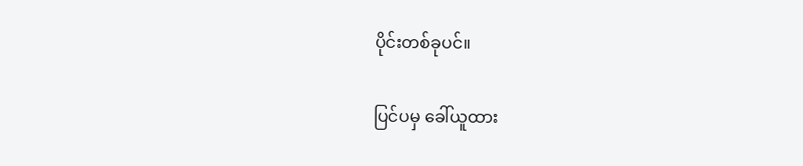ပိုင်းတစ်ခုပင်။

ပြင်ပမှ ခေါ်ယူထား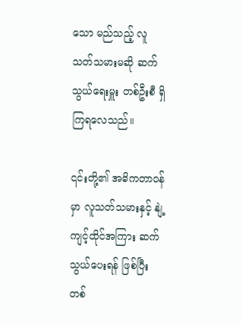သော မည်သည့် လူသတ်သမားမဆို ဆက်သွယ်ရေးမှူး တစ်ဦးစီ ရှိကြရလေသည်။

၎င်းတို့၏ အဓိကတာဝန်မှာ လူသတ်သမားနှင့် နျဲ့ကျင့်ထိုင်အကြား ဆက်သွယ်ပေးရန် ဖြစ်ပြီး တစ်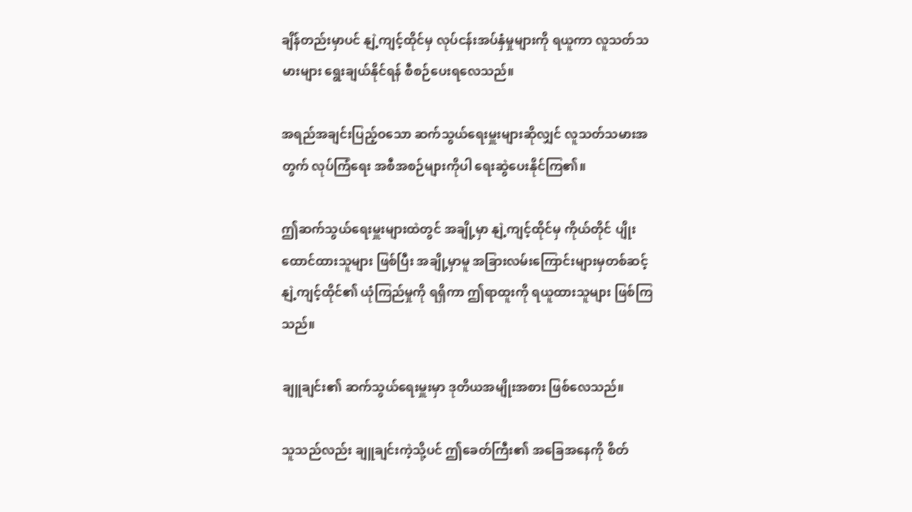ချိန်တည်းမှာပင် နျဲ့ကျင့်ထိုင်မှ လုပ်ငန်းအပ်နှံမှုများကို ရယူကာ လူသတ်သမားများ ရွေးချယ်နိုင်ရန် စီစဉ်ပေးရလေသည်။

အရည်အချင်းပြည့်ဝသော ဆက်သွယ်ရေးမှူးများဆိုလျှင် လူသတ်သမားအတွက် လုပ်ကြံရေး အစီအစဉ်များကိုပါ ရေးဆွဲပေးနိုင်ကြ၏။

ဤဆက်သွယ်ရေးမှူးများထဲတွင် အချို့မှာ နျဲ့ကျင့်ထိုင်မှ ကိုယ်တိုင် ပျိုးထောင်ထားသူများ ဖြစ်ပြီး အချို့မှာမူ အခြားလမ်းကြောင်းများမှတစ်ဆင့် နျဲ့ကျင့်ထိုင်၏ ယုံကြည်မှုကို ရရှိကာ ဤရာထူးကို ရယူထားသူများ ဖြစ်ကြသည်။

ချူချင်း၏ ဆက်သွယ်ရေးမှူးမှာ ဒုတိယအမျိုးအစား ဖြစ်လေသည်။

သူသည်လည်း ချူချင်းကဲ့သို့ပင် ဤခေတ်ကြီး၏ အခြေအနေကို စိတ်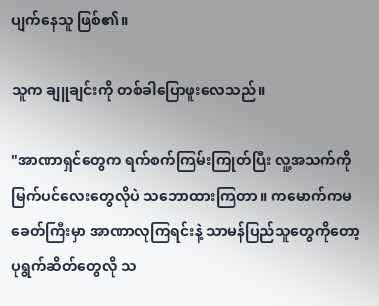ပျက်နေသူ ဖြစ်၏။

သူက ချူချင်းကို တစ်ခါပြောဖူးလေသည်။

"အာဏာရှင်တွေက ရက်စက်ကြမ်းကြုတ်ပြီး လူ့အသက်ကို မြက်ပင်လေးတွေလိုပဲ သဘောထားကြတာ။ ကမောက်ကမခေတ်ကြီးမှာ အာဏာလုကြရင်းနဲ့ သာမန်ပြည်သူတွေကိုတော့ ပုရွက်ဆိတ်တွေလို သ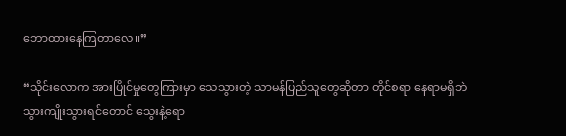ဘောထားနေကြတာလေ။”

“သိုင်းလောက အားပြိုင်မှုတွေကြားမှာ သေသွားတဲ့ သာမန်ပြည်သူတွေဆိုတာ တိုင်စရာ နေရာမရှိဘဲ သွားကျိုးသွားရင်တောင် သွေးနဲ့ရော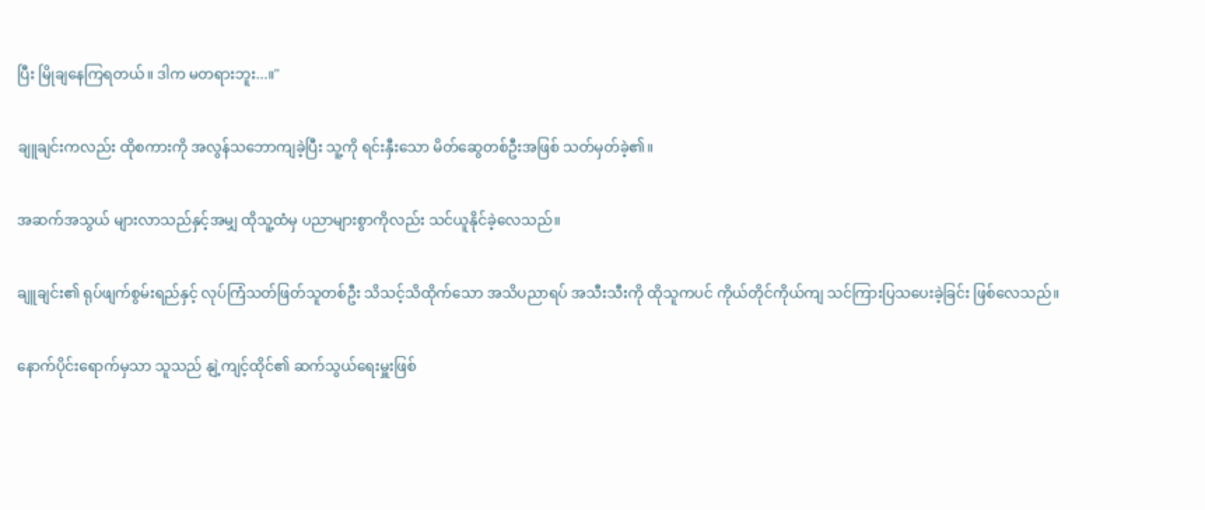ပြီး မြိုချနေကြရတယ်။ ဒါက မတရားဘူး...။"

ချူချင်းကလည်း ထိုစကားကို အလွန်သဘောကျခဲ့ပြီး သူ့ကို ရင်းနှီးသော မိတ်ဆွေတစ်ဦးအဖြစ် သတ်မှတ်ခဲ့၏။

အဆက်အသွယ် များလာသည်နှင့်အမျှ ထိုသူ့ထံမှ ပညာများစွာကိုလည်း သင်ယူနိုင်ခဲ့လေသည်။

ချူချင်း၏ ရုပ်ဖျက်စွမ်းရည်နှင့် လုပ်ကြံသတ်ဖြတ်သူတစ်ဦး သိသင့်သိထိုက်သော အသိပညာရပ် အသီးသီးကို ထိုသူကပင် ကိုယ်တိုင်ကိုယ်ကျ သင်ကြားပြသပေးခဲ့ခြင်း ဖြစ်လေသည်။

နောက်ပိုင်းရောက်မှသာ သူသည် နျဲ့ကျင့်ထိုင်၏ ဆက်သွယ်ရေးမှူးဖြစ်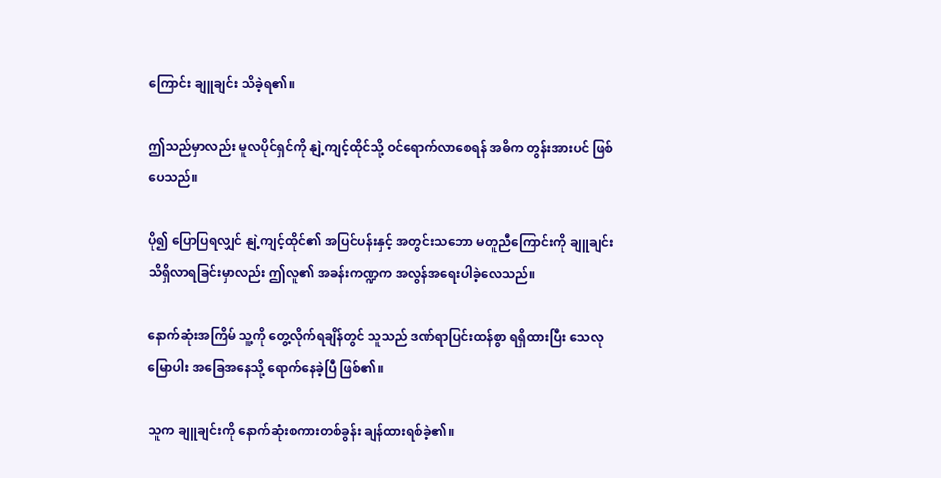ကြောင်း ချူချင်း သိခဲ့ရ၏။

ဤသည်မှာလည်း မူလပိုင်ရှင်ကို နျဲ့ကျင့်ထိုင်သို့ ဝင်ရောက်လာစေရန် အဓိက တွန်းအားပင် ဖြစ်ပေသည်။

ပို၍ ပြောပြရလျှင် နျဲ့ကျင့်ထိုင်၏ အပြင်ပန်းနှင့် အတွင်းသဘော မတူညီကြောင်းကို ချူချင်း သိရှိလာရခြင်းမှာလည်း ဤလူ၏ အခန်းကဏ္ဍက အလွန်အရေးပါခဲ့လေသည်။

နောက်ဆုံးအကြိမ် သူ့ကို တွေ့လိုက်ရချိန်တွင် သူသည် ဒဏ်ရာပြင်းထန်စွာ ရရှိထားပြီး သေလုမြောပါး အခြေအနေသို့ ရောက်နေခဲ့ပြီ ဖြစ်၏။

သူက ချူချင်းကို နောက်ဆုံးစကားတစ်ခွန်း ချန်ထားရစ်ခဲ့၏။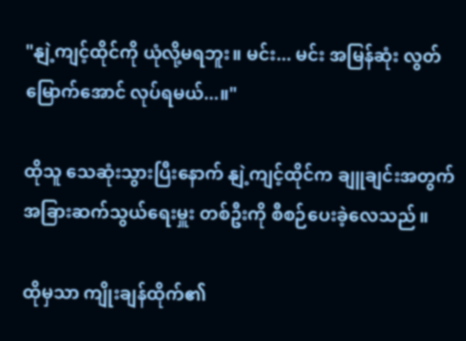"နျဲ့ကျင့်ထိုင်ကို ယုံလို့မရဘူး။ မင်း... မင်း အမြန်ဆုံး လွတ်မြောက်အောင် လုပ်ရမယ်...။"

ထိုသူ သေဆုံးသွားပြီးနောက် နျဲ့ကျင့်ထိုင်က ချူချင်းအတွက် အခြားဆက်သွယ်ရေးမှူး တစ်ဦးကို စီစဉ်ပေးခဲ့လေသည်။

ထိုမှသာ ကျိုးချန်ထိုက်၏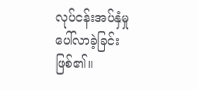လုပ်ငန်းအပ်နှံမှု ပေါ်လာခဲ့ခြင်း ဖြစ်၏။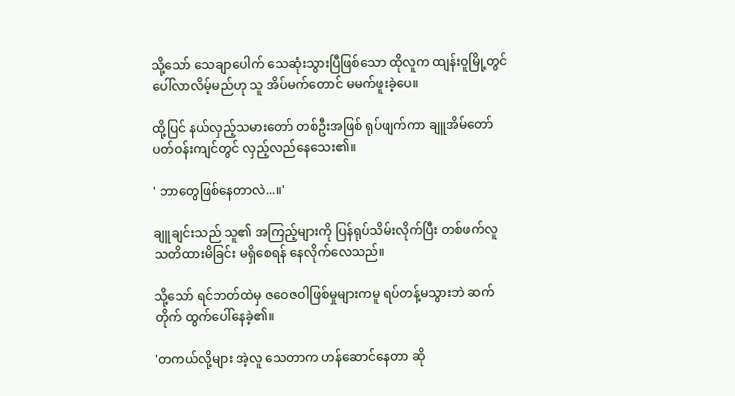သို့သော် သေချာပေါက် သေဆုံးသွားပြီဖြစ်သော ထိုလူက ထျန်းဝူမြို့တွင် ပေါ်လာလိမ့်မည်ဟု သူ အိပ်မက်တောင် မမက်ဖူးခဲ့ပေ။

ထို့ပြင် နယ်လှည့်သမားတော် တစ်ဦးအဖြစ် ရုပ်ဖျက်ကာ ချူအိမ်တော် ပတ်ဝန်းကျင်တွင် လှည့်လည်နေသေး၏။

' ဘာတွေဖြစ်နေတာလဲ...။'

ချူချင်းသည် သူ၏ အကြည့်များကို ပြန်ရုပ်သိမ်းလိုက်ပြီး တစ်ဖက်လူ သတိထားမိခြင်း မရှိစေရန် နေလိုက်လေသည်။

သို့သော် ရင်ဘတ်ထဲမှ ဇဝေဇဝါဖြစ်မှုများကမူ ရပ်တန့်မသွားဘဲ ဆက်တိုက် ထွက်ပေါ်နေခဲ့၏။

'တကယ်လို့များ အဲ့လူ သေတာက ဟန်ဆောင်နေတာ ဆို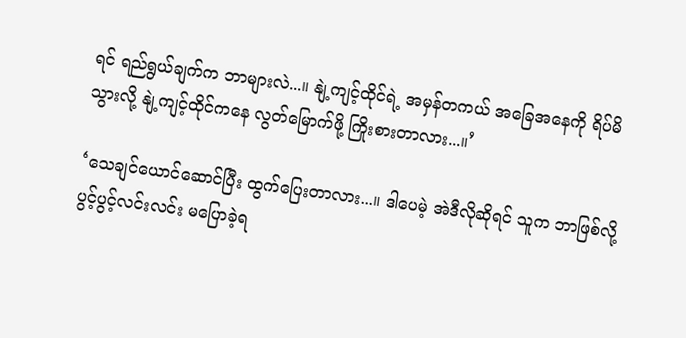ရင် ရည်ရွယ်ချက်က ဘာများလဲ...။ နျဲ့ကျင့်ထိုင်ရဲ့ အမှန်တကယ် အခြေအနေကို ရိပ်မိသွားလို့ နျဲ့ကျင့်ထိုင်ကနေ လွတ်မြောက်ဖို့ ကြိုးစားတာလား...။’

‘သေချင်ယောင်ဆောင်ပြီး ထွက်ပြေးတာလား...။ ဒါပေမဲ့ အဲဒီလိုဆိုရင် သူက ဘာဖြစ်လို့ ပွင့်ပွင့်လင်းလင်း မပြောခဲ့ရ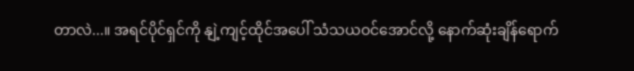တာလဲ...။ အရင်ပိုင်ရှင်ကို နျဲ့ကျင့်ထိုင်အပေါ် သံသယဝင်အောင်လို့ နောက်ဆုံးချိန်ရောက်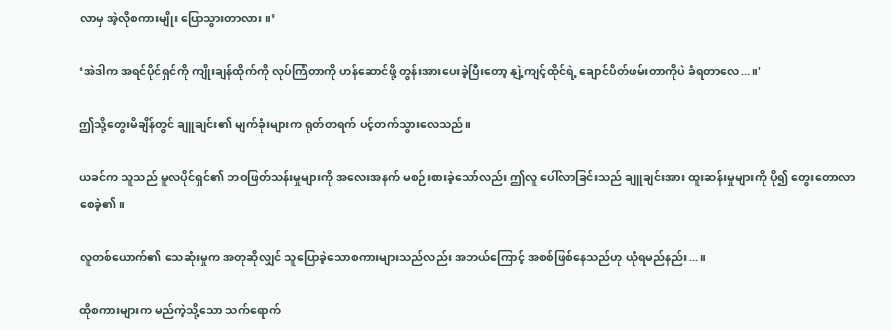လာမှ အဲ့လိုစကားမျိုး ပြောသွားတာလား။’

‘အဲဒါက အရင်ပိုင်ရှင်ကို ကျိုးချန်ထိုက်ကို လုပ်ကြံတာကို ဟန်ဆောင်ဖို့ တွန်းအားပေးခဲ့ပြီးတော့ နျဲ့ကျင့်ထိုင်ရဲ့ ချောင်ပိတ်ဖမ်းတာကိုပဲ ခံရတာလေ...။'

ဤသို့တွေးမိချိန်တွင် ချူချင်း၏ မျက်ခုံးများက ရုတ်တရက် ပင့်တက်သွားလေသည်။

ယခင်က သူသည် မူလပိုင်ရှင်၏ ဘဝဖြတ်သန်းမှုများကို အလေးအနက် မစဉ်းစားခဲ့သော်လည်း ဤလူ ပေါ်လာခြင်းသည် ချူချင်းအား ထူးဆန်းမှုများကို ပို၍ တွေးတောလာစေခဲ့၏။

လူတစ်ယောက်၏ သေဆုံးမှုက အတုဆိုလျှင် သူပြောခဲ့သောစကားများသည်လည်း အဘယ်ကြောင့် အစစ်ဖြစ်နေသည်ဟု ယုံရမည်နည်း...။

ထိုစကားများက မည်ကဲ့သို့သော သက်ရောက်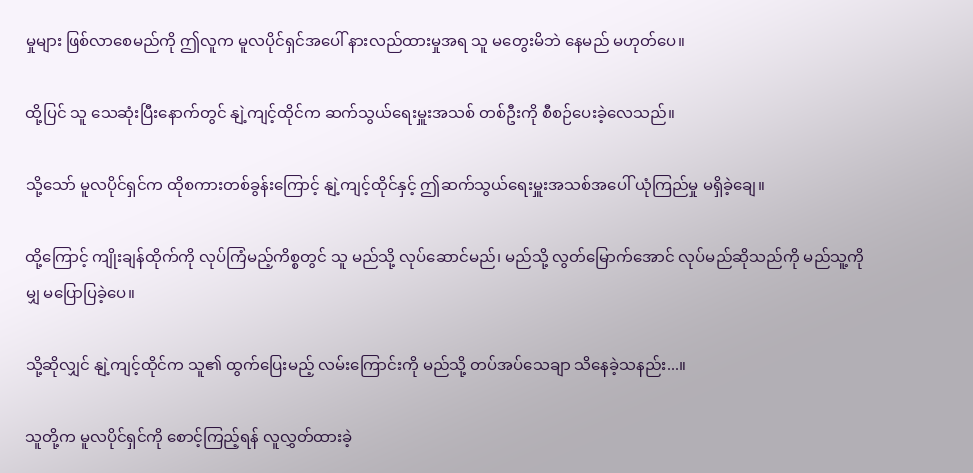မှုများ ဖြစ်လာစေမည်ကို ဤလူက မူလပိုင်ရှင်အပေါ် နားလည်ထားမှုအရ သူ မတွေးမိဘဲ နေမည် မဟုတ်ပေ။

ထို့ပြင် သူ သေဆုံးပြီးနောက်တွင် နျဲ့ကျင့်ထိုင်က ဆက်သွယ်ရေးမှူးအသစ် တစ်ဦးကို စီစဉ်ပေးခဲ့လေသည်။

သို့သော် မူလပိုင်ရှင်က ထိုစကားတစ်ခွန်းကြောင့် နျဲ့ကျင့်ထိုင်နှင့် ဤဆက်သွယ်ရေးမှူးအသစ်အပေါ် ယုံကြည်မှု မရှိခဲ့ချေ။

ထို့ကြောင့် ကျိုးချန်ထိုက်ကို လုပ်ကြံမည့်ကိစ္စတွင် သူ မည်သို့ လုပ်ဆောင်မည်၊ မည်သို့ လွတ်မြောက်အောင် လုပ်မည်ဆိုသည်ကို မည်သူ့ကိုမျှ မပြောပြခဲ့ပေ။

သို့ဆိုလျှင် နျဲ့ကျင့်ထိုင်က သူ၏ ထွက်ပြေးမည့် လမ်းကြောင်းကို မည်သို့ တပ်အပ်သေချာ သိနေခဲ့သနည်း...။

သူတို့က မူလပိုင်ရှင်ကို စောင့်ကြည့်ရန် လူလွှတ်ထားခဲ့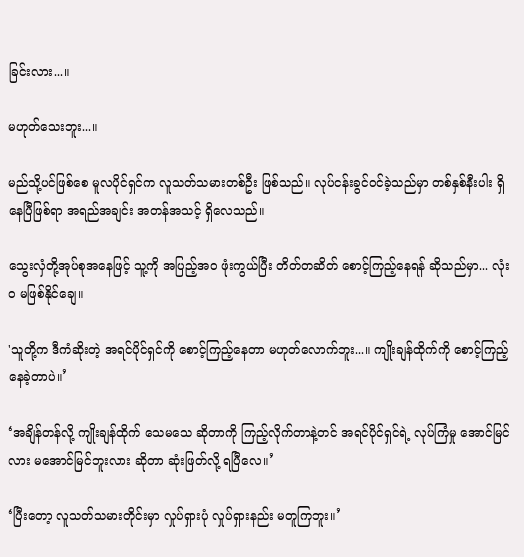ခြင်းလား...။

မဟုတ်သေးဘူး...။

မည်သို့ပင်ဖြစ်စေ မူလပိုင်ရှင်က လူသတ်သမားတစ်ဦး ဖြစ်သည်။ လုပ်ငန်းခွင်ဝင်ခဲ့သည်မှာ တစ်နှစ်နီးပါး ရှိနေပြီဖြစ်ရာ အရည်အချင်း အတန်အသင့် ရှိလေသည်။

သွေးလှံတို့အုပ်စုအနေဖြင့် သူ့ကို အပြည့်အဝ ဖုံးကွယ်ပြီး တိတ်တဆိတ် စောင့်ကြည့်နေရန် ဆိုသည်မှာ... လုံးဝ မဖြစ်နိုင်ချေ။

'သူတို့က ဒီကံဆိုးတဲ့ အရင်ပိုင်ရှင်ကို စောင့်ကြည့်နေတာ မဟုတ်လောက်ဘူး...။ ကျိုးချန်ထိုက်ကို စောင့်ကြည့်နေခဲ့တာပဲ။’

‘အချိန်တန်လို့ ကျိုးချန်ထိုက် သေမသေ ဆိုတာကို ကြည့်လိုက်တာနဲ့တင် အရင်ပိုင်ရှင်ရဲ့ လုပ်ကြံမှု အောင်မြင်လား မအောင်မြင်ဘူးလား ဆိုတာ ဆုံးဖြတ်လို့ ရပြီလေ။’

‘ပြီးတော့ လူသတ်သမားတိုင်းမှာ လှုပ်ရှားပုံ လှုပ်ရှားနည်း မတူကြဘူး။’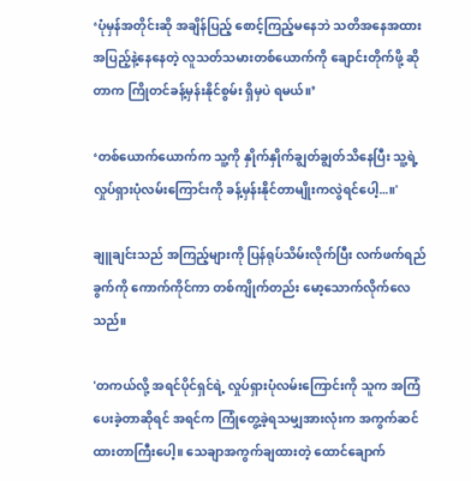‘ပုံမှန်အတိုင်းဆို အချိန်ပြည့် စောင့်ကြည့်မနေဘဲ သတိအနေအထား အပြည့်နဲ့နေနေတဲ့ လူသတ်သမားတစ်ယောက်ကို ချောင်းတိုက်ဖို့ ဆိုတာက ကြိုတင်ခန့်မှန်းနိုင်စွမ်း ရှိမှပဲ ရမယ်။’

‘တစ်ယောက်ယောက်က သူ့ကို နှိုက်နှိုက်ချွတ်ချွတ်သိနေပြီး သူ့ရဲ့ လှုပ်ရှားပုံလမ်းကြောင်းကို ခန့်မှန်းနိုင်တာမျိုးကလွဲရင်ပေါ့...။'

ချူချင်းသည် အကြည့်များကို ပြန်ရုပ်သိမ်းလိုက်ပြီး လက်ဖက်ရည်ခွက်ကို ကောက်ကိုင်ကာ တစ်ကျိုက်တည်း မော့သောက်လိုက်လေသည်။

'တကယ်လို့ အရင်ပိုင်ရှင်ရဲ့ လှုပ်ရှားပုံလမ်းကြောင်းကို သူက အကြံပေးခဲ့တာဆိုရင် အရင်က ကြုံတွေ့ခဲ့ရသမျှအားလုံးက အကွက်ဆင်ထားတာကြီး‌ပေါ့။ သေချာအကွက်ချထားတဲ့ ထောင်ချောက်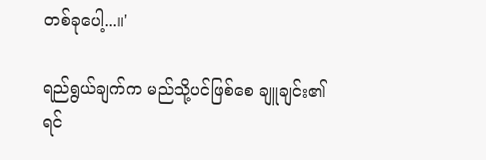တစ်ခုပေါ့...။'

ရည်ရွယ်ချက်က မည်သို့ပင်ဖြစ်စေ ချူချင်း၏ ရင်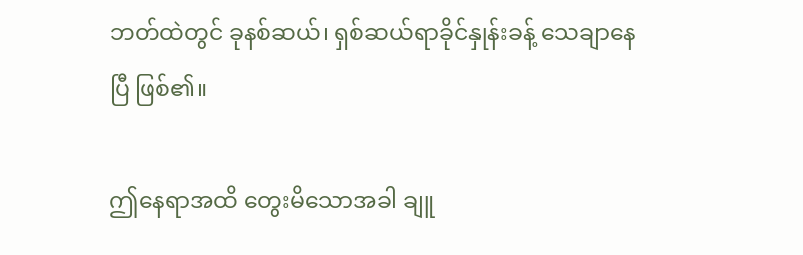ဘတ်ထဲတွင် ခုနစ်ဆယ်၊ ရှစ်ဆယ်ရာခိုင်နှုန်းခန့် သေချာနေပြီ ဖြစ်၏။

ဤနေရာအထိ တွေးမိသောအခါ ချူ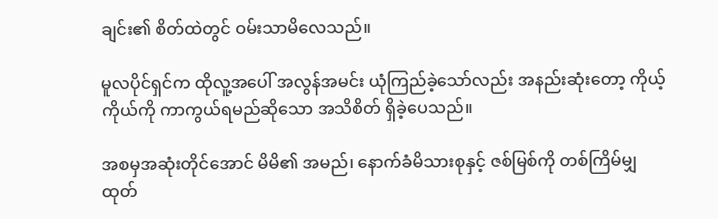ချင်း၏ စိတ်ထဲတွင် ဝမ်းသာမိလေသည်။

မူလပိုင်ရှင်က ထိုလူ့အပေါ် အလွန်အမင်း ယုံကြည်ခဲ့သော်လည်း အနည်းဆုံးတော့ ကိုယ့်ကိုယ်ကို ကာကွယ်ရမည်ဆိုသော အသိစိတ် ရှိခဲ့ပေသည်။

အစမှအဆုံးတိုင်အောင် မိမိ၏ အမည်၊ နောက်ခံမိသားစုနှင့် ဇစ်မြစ်ကို တစ်ကြိမ်မျှ ထုတ်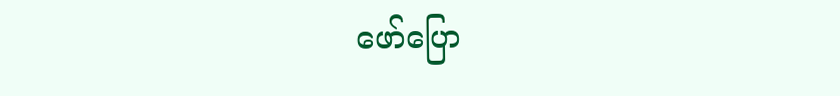ဖော်ပြော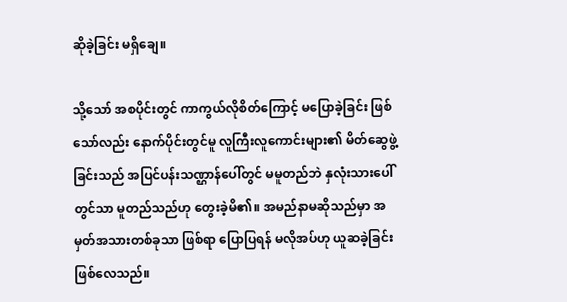ဆိုခဲ့ခြင်း မရှိချေ။

သို့သော် အစပိုင်းတွင် ကာကွယ်လိုစိတ်ကြောင့် မပြောခဲ့ခြင်း ဖြစ်သော်လည်း နောက်ပိုင်းတွင်မူ လူကြီးလူကောင်းများ၏ မိတ်ဆွေဖွဲ့ခြင်းသည် အပြင်ပန်းသဏ္ဌာန်ပေါ်တွင် မမူတည်ဘဲ နှလုံးသားပေါ်တွင်သာ မူတည်သည်ဟု တွေးခဲ့မိ၏။ အမည်နာမဆိုသည်မှာ အမှတ်အသားတစ်ခုသာ ဖြစ်ရာ ပြောပြရန် မလိုအပ်ဟု ယူဆခဲ့ခြင်း ဖြစ်လေသည်။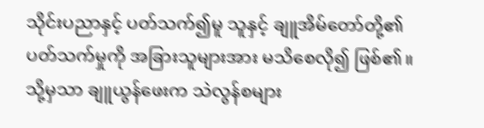သိုင်းပညာနှင့် ပတ်သက်၍မူ သူနှင့် ချူအိမ်တော်တို့၏ ပတ်သက်မှုကို အခြားသူများအား မသိစေလို၍ ဖြစ်၏။ သို့မှသာ ချူယွန်ဖေးက သဲလွန်စများ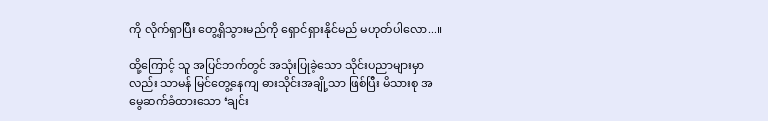ကို လိုက်ရှာပြီး တွေ့ရှိသွားမည်ကို ရှောင်ရှားနိုင်မည် မဟုတ်ပါလော...။

ထို့ကြောင့် သူ အပြင်ဘက်တွင် အသုံးပြုခဲ့သော သိုင်းပညာများမှာလည်း သာမန် မြင်တွေ့နေကျ ဓားသိုင်းအချို့သာ ဖြစ်ပြီး မိသားစု အမွေဆက်ခံထားသော ‘ချင်း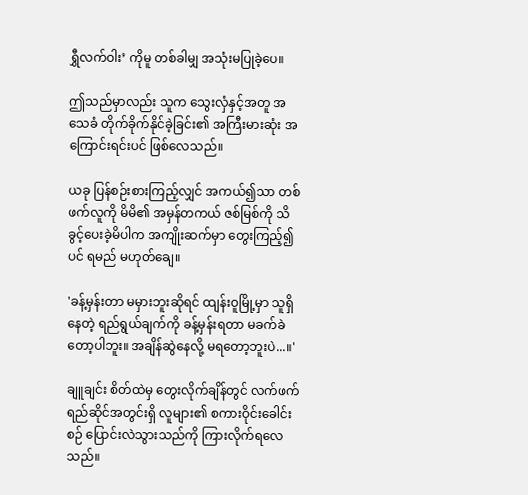ရွှီလက်ဝါး’ ကိုမူ တစ်ခါမျှ အသုံးမပြုခဲ့ပေ။

ဤသည်မှာလည်း သူက သွေးလှံနှင့်အတူ အသေခံ တိုက်ခိုက်နိုင်ခဲ့ခြင်း၏ အကြီးမားဆုံး အကြောင်းရင်းပင် ဖြစ်လေသည်။

ယခု ပြန်စဉ်းစားကြည့်လျှင် အကယ်၍သာ တစ်ဖက်လူကို မိမိ၏ အမှန်တကယ် ဇစ်မြစ်ကို သိခွင့်ပေးခဲ့မိပါက အကျိုးဆက်မှာ တွေးကြည့်၍ပင် ရမည် မဟုတ်ချေ။

'ခန့်မှန်းတာ မမှားဘူးဆိုရင် ထျန်းဝူမြို့မှာ သူရှိနေတဲ့ ရည်ရွယ်ချက်ကို ခန့်မှန်းရတာ မခက်ခဲတော့ပါဘူး။ အချိန်ဆွဲနေလို့ မရတော့ဘူးပဲ...။'

ချူချင်း စိတ်ထဲမှ တွေးလိုက်ချိန်တွင် လက်ဖက်ရည်ဆိုင်အတွင်းရှိ လူများ၏ စကားဝိုင်းခေါင်းစဉ် ပြောင်းလဲသွားသည်ကို ကြားလိုက်ရလေသည်။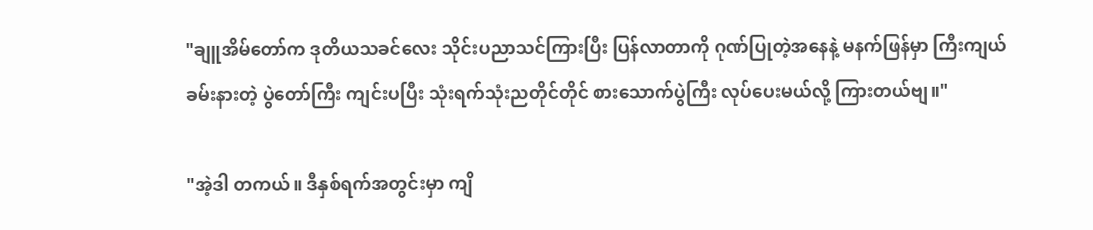"ချူအိမ်တော်က ဒုတိယသခင်လေး သိုင်းပညာသင်ကြားပြီး ပြန်လာတာကို ဂုဏ်ပြုတဲ့အနေနဲ့ မနက်ဖြန်မှာ ကြီးကျယ်ခမ်းနားတဲ့ ပွဲတော်ကြီး ကျင်းပပြီး သုံးရက်သုံးညတိုင်တိုင် စားသောက်ပွဲကြီး လုပ်ပေးမယ်လို့ ကြားတယ်ဗျ။"

"အဲ့ဒါ တကယ်။ ဒီနှစ်ရက်အတွင်းမှာ ကျိ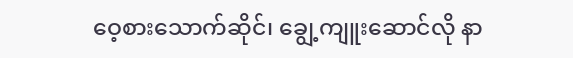ဝေ့စားသောက်ဆိုင်၊ ချွေ့ကျူးဆောင်လို နာ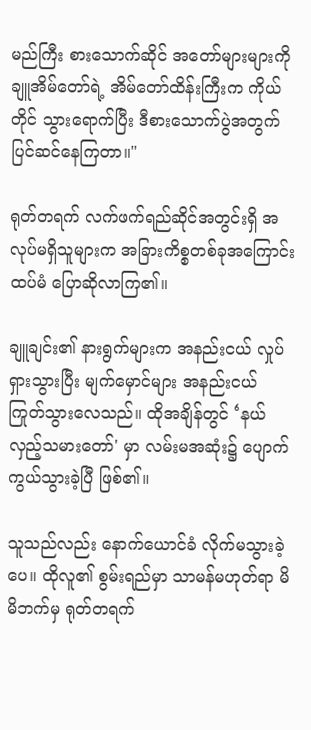မည်ကြီး စားသောက်ဆိုင် အတော်များများကို ချူအိမ်တော်ရဲ့ အိမ်တော်ထိန်းကြီးက ကိုယ်တိုင် သွားရောက်ပြီး ဒီစားသောက်ပွဲအတွက် ပြင်ဆင်နေကြတာ။"

ရုတ်တရက် လက်ဖက်ရည်ဆိုင်အတွင်းရှိ အလုပ်မရှိသူများက အခြားကိစ္စတစ်ခုအကြောင်း ထပ်မံ ပြောဆိုလာကြ၏။

ချူချင်း၏ နားရွက်များက အနည်းငယ် လှုပ်ရှားသွားပြီး မျက်မှောင်များ အနည်းငယ် ကြုတ်သွားလေသည်။ ထိုအချိန်တွင် ‘နယ်လှည့်သမားတော်' မှာ လမ်းမအဆုံး၌ ပျောက်ကွယ်သွားခဲ့ပြီ ဖြစ်၏။

သူသည်လည်း နောက်ယောင်ခံ လိုက်မသွားခဲ့ပေ။ ထိုလူ၏ စွမ်းရည်မှာ သာမန်မဟုတ်ရာ မိမိဘက်မှ ရုတ်တရက်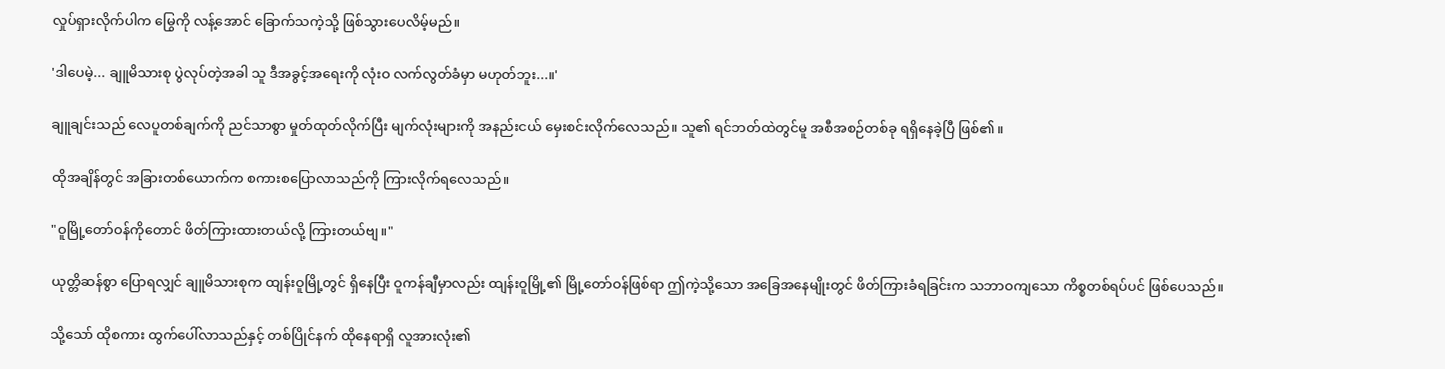လှုပ်ရှားလိုက်ပါက မြွေကို လန့်အောင် ခြောက်သကဲ့သို့ ဖြစ်သွားပေလိမ့်မည်။

'ဒါပေမဲ့... ချူမိသားစု ပွဲလုပ်တဲ့အခါ သူ ဒီအခွင့်အရေးကို လုံးဝ လက်လွတ်ခံမှာ မဟုတ်ဘူး...။'

ချူချင်းသည် လေပူတစ်ချက်ကို ညင်သာစွာ မှုတ်ထုတ်လိုက်ပြီး မျက်လုံးများကို အနည်းငယ် မှေးစင်းလိုက်လေသည်။ သူ၏ ရင်ဘတ်ထဲတွင်မူ အစီအစဉ်တစ်ခု ရရှိနေခဲ့ပြီ ဖြစ်၏။

ထိုအချိန်တွင် အခြားတစ်ယောက်က စကားစပြောလာသည်ကို ကြားလိုက်ရလေသည်။

"ဝူမြို့တော်ဝန်ကိုတောင် ဖိတ်ကြားထားတယ်လို့ ကြားတယ်ဗျ။"

ယုတ္တိဆန်စွာ ပြောရလျှင် ချူမိသားစုက ထျန်းဝူမြို့တွင် ရှိနေပြီး ဝူကန်ချီမှာလည်း ထျန်းဝူမြို့၏ မြို့တော်ဝန်ဖြစ်ရာ ဤကဲ့သို့သော အခြေအနေမျိုးတွင် ဖိတ်ကြားခံရခြင်းက သဘာဝကျသော ကိစ္စတစ်ရပ်ပင် ဖြစ်ပေသည်။

သို့သော် ထိုစကား ထွက်ပေါ်လာသည်နှင့် တစ်ပြိုင်နက် ထိုနေရာရှိ လူအားလုံး၏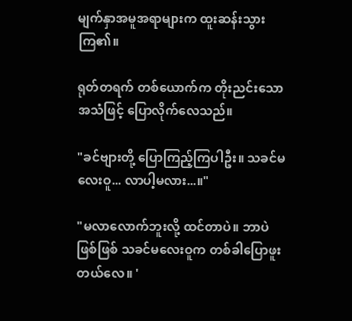မျက်နှာအမူအရာများက ထူးဆန်းသွားကြ၏။

ရုတ်တရက် တစ်ယောက်က တိုးညင်းသော အသံဖြင့် ပြောလိုက်လေသည်။

"ခင်ဗျားတို့ ပြောကြည့်ကြပါဦး။ သခင်မလေးဝူ... လာပါ့မလား...။"

"မလာလောက်ဘူးလို့ ထင်တာပဲ။ ဘာပဲဖြစ်ဖြစ် သခင်မလေးဝူက တစ်ခါပြောဖူးတယ်လေ။ '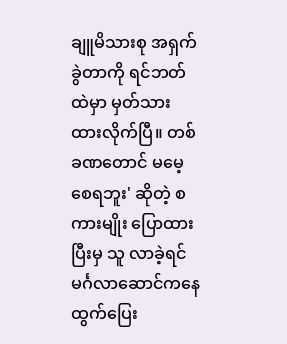ချူမိသားစု အရှက်ခွဲတာကို ရင်ဘတ်ထဲမှာ မှတ်သားထားလိုက်ပြီ။ တစ်ခဏတောင် မမေ့စေရဘူး' ဆိုတဲ့ စကားမျိုး ပြောထားပြီးမှ သူ လာခဲ့ရင် မင်္ဂလာဆောင်ကနေ ထွက်ပြေး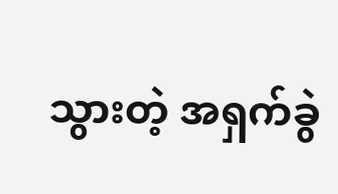သွားတဲ့ အရှက်ခွဲ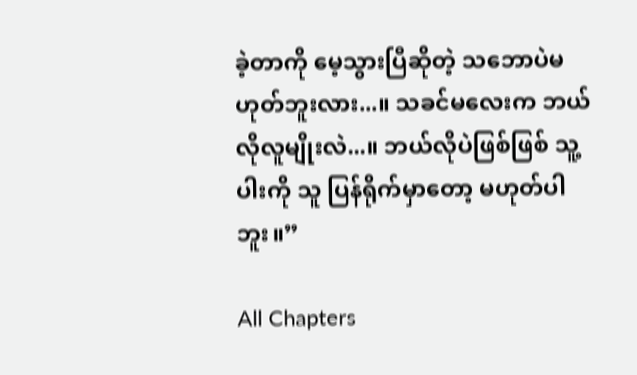ခဲ့တာကို မေ့သွားပြီဆိုတဲ့ သဘောပဲမဟုတ်ဘူးလား...။ သခင်မလေးက ဘယ်လိုလူမျိုးလဲ...။ ဘယ်လိုပဲဖြစ်ဖြစ် သူ့ပါးကို သူ ပြန်ရိုက်မှာတော့ မဟုတ်ပါဘူး။”

All Chapters